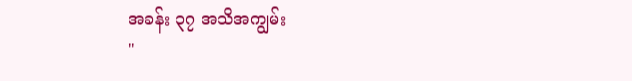အခန်း ၃၇ အသိအကျွမ်း
"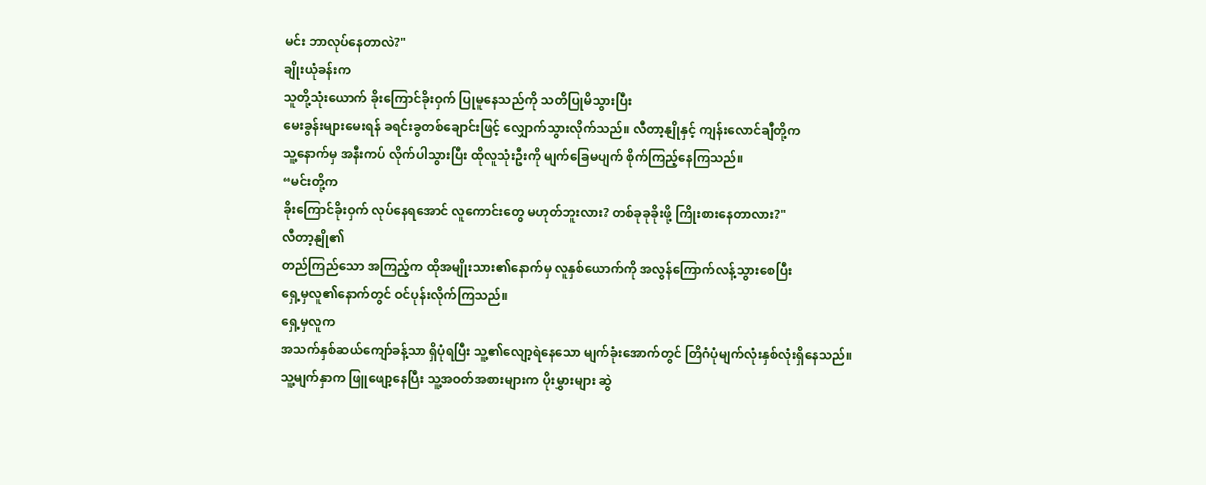မင်း ဘာလုပ်နေတာလဲ?"
ချိုးယုံခန်းက
သူတို့သုံးယောက် ခိုးကြောင်ခိုးဝှက် ပြုမူနေသည်ကို သတိပြုမိသွားပြီး
မေးခွန်းများမေးရန် ခရင်းခွတစ်ချောင်းဖြင့် လျှောက်သွားလိုက်သည်။ လီတာ့နျိုနှင့် ကျန်းလောင်ချီတို့က
သူ့နောက်မှ အနီးကပ် လိုက်ပါသွားပြီး ထိုလူသုံးဦးကို မျက်ခြေမပျက် စိုက်ကြည့်နေကြသည်။
“မင်းတို့က
ခိုးကြောင်ခိုးဝှက် လုပ်နေရအောင် လူကောင်းတွေ မဟုတ်ဘူးလား? တစ်ခုခုခိုးဖို့ ကြိုးစားနေတာလား?"
လီတာ့နျို၏
တည်ကြည်သော အကြည့်က ထိုအမျိုးသား၏နောက်မှ လူနှစ်ယောက်ကို အလွန်ကြောက်လန့်သွားစေပြီး
ရှေ့မှလူ၏နောက်တွင် ဝင်ပုန်းလိုက်ကြသည်။
ရှေ့မှလူက
အသက်နှစ်ဆယ်ကျော်ခန့်သာ ရှိပုံရပြီး သူ့၏လျော့ရဲနေသော မျက်ခုံးအောက်တွင် တြိဂံပုံမျက်လုံးနှစ်လုံးရှိနေသည်။
သူ့မျက်နှာက ဖြူဖျော့နေပြီး သူ့အဝတ်အစားများက ပိုးမွှားများ ဆွဲ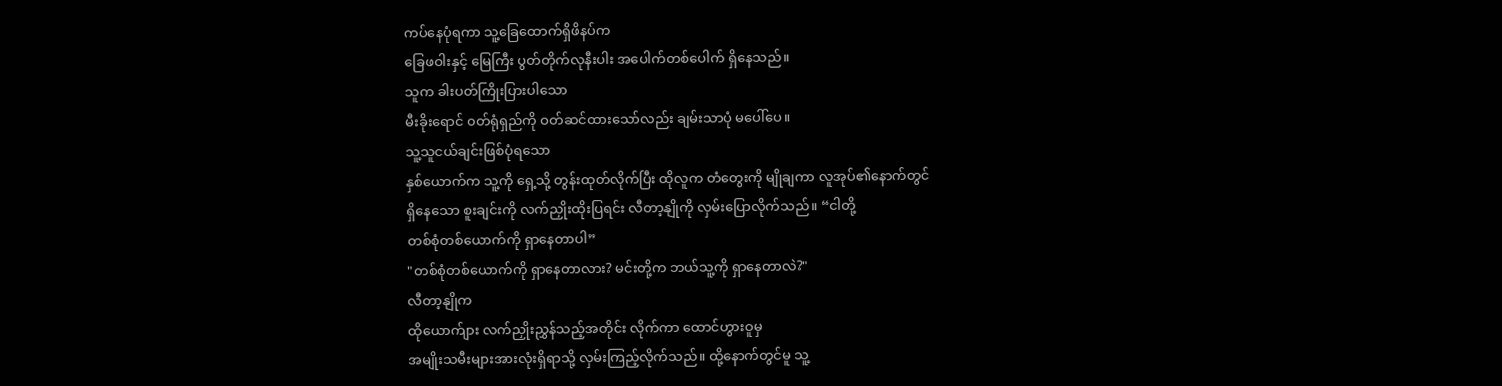ကပ်နေပုံရကာ သူ့ခြေထောက်ရှိဖိနပ်က
ခြေဖဝါးနှင့် မြေကြီး ပွတ်တိုက်လုနီးပါး အပေါက်တစ်ပေါက် ရှိနေသည်။
သူက ခါးပတ်ကြိုးပြားပါသော
မီးခိုးရောင် ၀တ်ရုံရှည်ကို ဝတ်ဆင်ထားသော်လည်း ချမ်းသာပုံ မပေါ်ပေ။
သူ့သူငယ်ချင်းဖြစ်ပုံရသော
နှစ်ယောက်က သူ့ကို ရှေ့သို့ တွန်းထုတ်လိုက်ပြီး ထိုလူက တံတွေးကို မျိုချကာ လူအုပ်၏နောက်တွင်
ရှိနေသော စူးချင်းကို လက်ညှိုးထိုးပြရင်း လီတာ့နျိုကို လှမ်းပြောလိုက်သည်။ “ငါတို့
တစ်စုံတစ်ယောက်ကို ရှာနေတာပါ”
"တစ်စုံတစ်ယောက်ကို ရှာနေတာလား? မင်းတို့က ဘယ်သူ့ကို ရှာနေတာလဲ?"
လီတာ့နျိုက
ထိုယောက်ျား လက်ညှိုးညွှန်သည့်အတိုင်း လိုက်ကာ ထောင်ဟွားဝူမှ
အမျိုးသမီးများအားလုံးရှိရာသို့ လှမ်းကြည့်လိုက်သည်။ ထို့နောက်တွင်မူ သူ့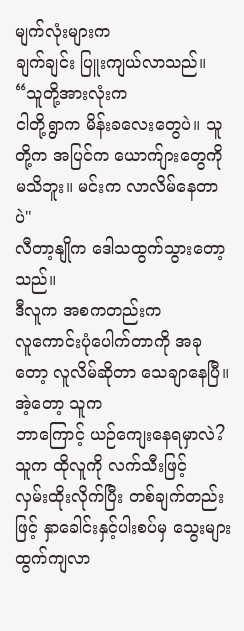မျက်လုံးများက
ချက်ချင်း ပြူးကျယ်လာသည်။
“သူတို့အားလုံးက
ငါတို့ရွာက မိန်းခလေးတွေပဲ။ သူတို့က အပြင်က ယောက်ျားတွေကို မသိဘူး။ မင်းက လာလိမ်နေတာပဲ"
လီတာ့နျိုက ဒေါသထွက်သွားတော့သည်။
ဒီလူက အစကတည်းက
လူကောင်းပုံပေါက်တာကို အခုတော့ လူလိမ်ဆိုတာ သေချာနေပြီ။
အဲ့တော့ သူက
ဘာကြောင့် ယဉ်ကျေးနေရမှာလဲ?
သူက ထိုလူကို လက်သီးဖြင့်
လှမ်းထိုးလိုက်ပြီး တစ်ချက်တည်းဖြင့် နှာခေါင်းနှင့်ပါးစပ်မှ သွေးများ ထွက်ကျလာ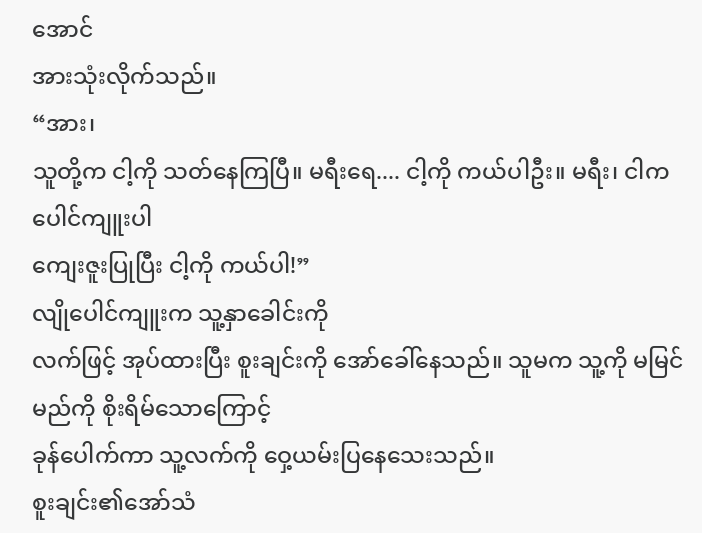အောင်
အားသုံးလိုက်သည်။
“အား၊
သူတို့က ငါ့ကို သတ်နေကြပြီ။ မရီးရေ.... ငါ့ကို ကယ်ပါဦး။ မရီး၊ ငါက ပေါင်ကျူးပါ
ကျေးဇူးပြုပြီး ငါ့ကို ကယ်ပါ!”
လျိုပေါင်ကျူးက သူ့နှာခေါင်းကို
လက်ဖြင့် အုပ်ထားပြီး စူးချင်းကို အော်ခေါ်နေသည်။ သူမက သူ့ကို မမြင်မည်ကို စိုးရိမ်သောကြောင့်
ခုန်ပေါက်ကာ သူ့လက်ကို ဝှေ့ယမ်းပြနေသေးသည်။
စူးချင်း၏အော်သံ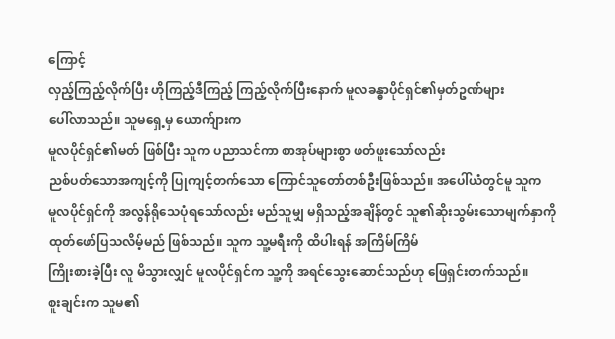ကြောင့်
လှည့်ကြည့်လိုက်ပြီး ဟိုကြည့်ဒီကြည့် ကြည့်လိုက်ပြီးနောက် မူလခန္ဓာပိုင်ရှင်၏မှတ်ဥဏ်များ
ပေါ်လာသည်။ သူမရှေ့မှ ယောက်ျားက
မူလပိုင်ရှင်၏မတ် ဖြစ်ပြီး သူက ပညာသင်ကာ စာအုပ်များစွာ ဖတ်ဖူးသော်လည်း
ညစ်ပတ်သောအကျင့်ကို ပြုကျင့်တက်သော ကြောင်သူတော်တစ်ဦးဖြစ်သည်။ အပေါ်ယံတွင်မူ သူက
မူလပိုင်ရှင်ကို အလွန်ရိုသေပုံရသော်လည်း မည်သူမျှ မရှိသည့်အချိန်တွင် သူ၏ဆိုးသွမ်းသောမျက်နှာကို
ထုတ်ဖော်ပြသလိမ့်မည် ဖြစ်သည်။ သူက သူ့မရီးကို ထိပါးရန် အကြိမ်ကြိမ်
ကြိုးစားခဲ့ပြီး လူ မိသွားလျှင် မူလပိုင်ရှင်က သူ့ကို အရင်သွေးဆောင်သည်ဟု ဖြေရှင်းတက်သည်။
စူးချင်းက သူမ၏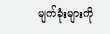မျက်ခုံးများကို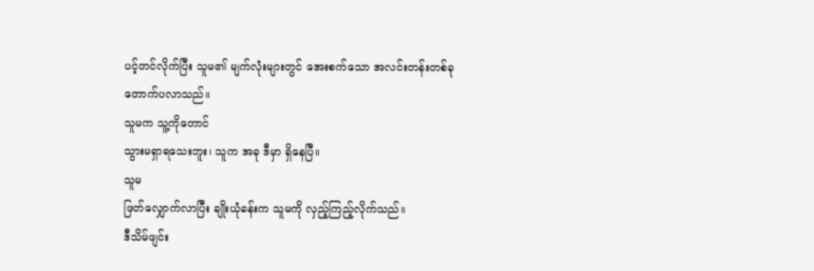ပင့်တင်လိုက်ပြီး သူမ၏ မျက်လုံးများတွင် အေးစက်သော အလင်းတန်းတစ်ခု
တောက်ပလာသည်။
သူမက သူ့ကိုတောင်
သွားမရှာရသေးဘူး၊ သူက အခု ဒီမှာ ရှိနေပြီ။
သူမ
ဖြတ်လျှောက်လာပြီး ချိုးယုံခန်းက သူမကို လှည့်ကြည့်လိုက်သည်။
ဒီသိမ်ဖျင်း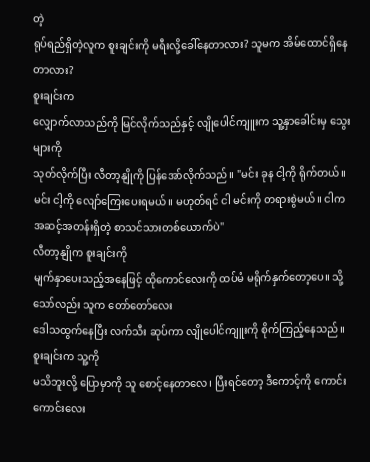တဲ့
ရုပ်ရည်ရှိတဲ့လူက စူးချင်းကို မရီးလို့ခေါ်နေတာလား? သူမက အိမ်ထောင်ရှိနေတာလား?
စူးချင်းက
လျှောက်လာသည်ကို မြင်လိုက်သည်နှင့် လျိုပေါင်ကျူးက သူ့နှာခေါင်းမှ သွေးများကို
သုတ်လိုက်ပြီး လီတာ့နျိုကို ပြန်အော်လိုက်သည်။ "မင်း ခုန ငါ့ကို ရိုက်တယ်။
မင်း ငါ့ကို လျော်ကြေးပေးရမယ်။ မဟုတ်ရင် ငါ မင်းကို တရားစွဲမယ်။ ငါက
အဆင့်အတန်းရှိတဲ့ စာသင်သားတစ်ယောက်ပဲ"
လီတာ့နျိုက စူးချင်းကို
မျက်နှာပေးသည့်အနေဖြင့် ထိုကောင်လေးကို ထပ်မံ မရိုက်နှက်တော့ပေ။ သို့သော်လည်း သူက တော်တော်လေး
ဒေါသထွက်နေပြီး လက်သီး ဆုပ်ကာ လျိုပေါင်ကျူးကို စိုက်ကြည့်နေသည်။
စူးချင်းက သူ့ကို
မသိဘူးလို့ ပြောမှာကို သူ စောင့်နေတာလေ၊ ပြီးရင်တော့ ဒီကောင့်ကို ကောင်းကောင်းလေး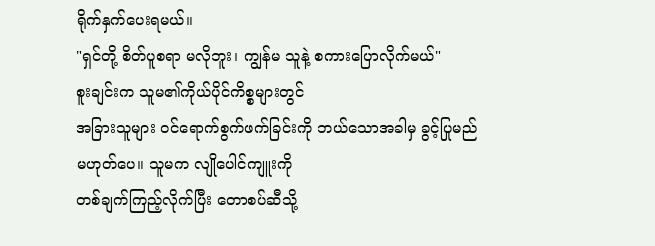ရိုက်နှက်ပေးရမယ်။
"ရှင်တို့ စိတ်ပူစရာ မလိုဘူး၊ ကျွန်မ သူနဲ့ စကားပြောလိုက်မယ်"
စူးချင်းက သူမ၏ကိုယ်ပိုင်ကိစ္စများတွင်
အခြားသူများ ၀င်ရောက်စွက်ဖက်ခြင်းကို ဘယ်သောအခါမှ ခွင့်ပြုမည်မဟုတ်ပေ။ သူမက လျိုပေါင်ကျူးကို
တစ်ချက်ကြည့်လိုက်ပြီး တောစပ်ဆီသို့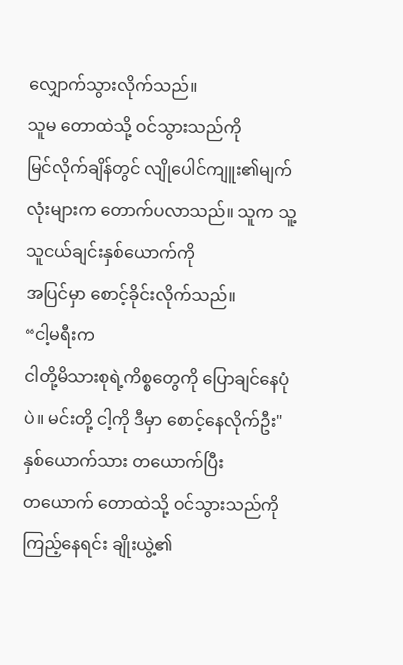လျှောက်သွားလိုက်သည်။
သူမ တောထဲသို့ ဝင်သွားသည်ကို
မြင်လိုက်ချိန်တွင် လျိုပေါင်ကျူး၏မျက်လုံးများက တောက်ပလာသည်။ သူက သူ့သူငယ်ချင်းနှစ်ယောက်ကို
အပြင်မှာ စောင့်ခိုင်းလိုက်သည်။
“ငါ့မရီးက
ငါတို့မိသားစုရဲ့ကိစ္စတွေကို ပြောချင်နေပုံပဲ။ မင်းတို့ ငါ့ကို ဒီမှာ စောင့်နေလိုက်ဦး"
နှစ်ယောက်သား တယောက်ပြီး
တယောက် တောထဲသို့ ဝင်သွားသည်ကို ကြည့်နေရင်း ချိုးယွဲ့၏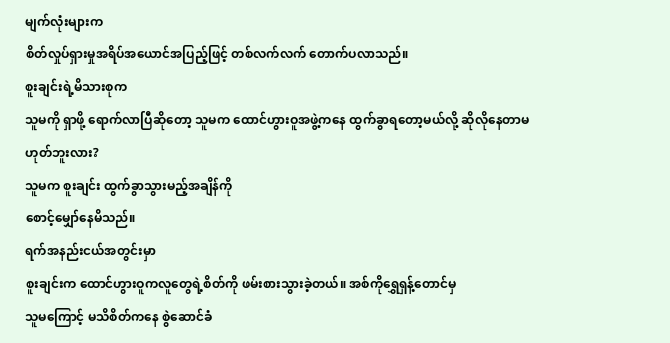မျက်လုံးများက
စိတ်လှုပ်ရှားမှုအရိပ်အယောင်အပြည့်ဖြင့် တစ်လက်လက် တောက်ပလာသည်။
စူးချင်းရဲ့မိသားစုက
သူမကို ရှာဖို့ ရောက်လာပြီဆိုတော့ သူမက ထောင်ဟွားဝူအဖွဲ့ကနေ ထွက်ခွာရတော့မယ်လို့ ဆိုလိုနေတာမဟုတ်ဘူးလား?
သူမက စူးချင်း ထွက်ခွာသွားမည့်အချိန်ကို
စောင့်မျှော်နေမိသည်။
ရက်အနည်းငယ်အတွင်းမှာ
စူးချင်းက ထောင်ဟွားဝူကလူတွေရဲ့စိတ်ကို ဖမ်းစားသွားခဲ့တယ်။ အစ်ကိုရွှေရှန့်တောင်မှ
သူမကြောင့် မသိစိတ်ကနေ စွဲဆောင်ခံ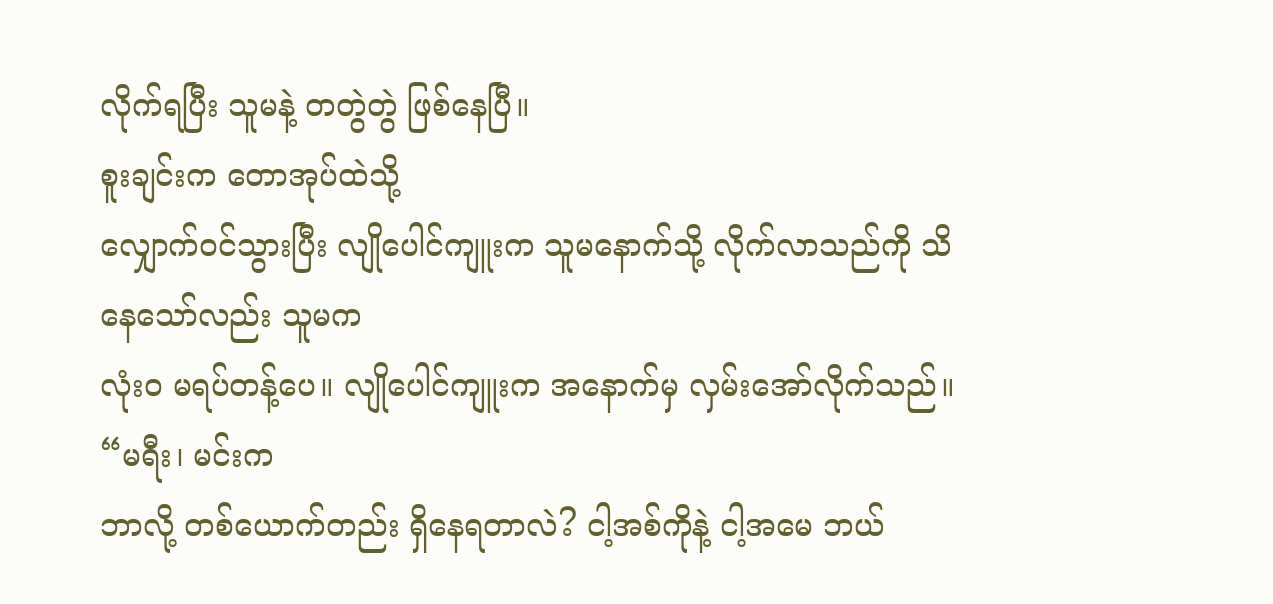လိုက်ရပြီး သူမနဲ့ တတွဲတွဲ ဖြစ်နေပြီ။
စူးချင်းက တောအုပ်ထဲသို့
လျှောက်ဝင်သွားပြီး လျိုပေါင်ကျူးက သူမနောက်သို့ လိုက်လာသည်ကို သိနေသော်လည်း သူမက
လုံးဝ မရပ်တန့်ပေ။ လျိုပေါင်ကျူးက အနောက်မှ လှမ်းအော်လိုက်သည်။ “မရီး၊ မင်းက
ဘာလို့ တစ်ယောက်တည်း ရှိနေရတာလဲ? ငါ့အစ်ကိုနဲ့ ငါ့အမေ ဘယ်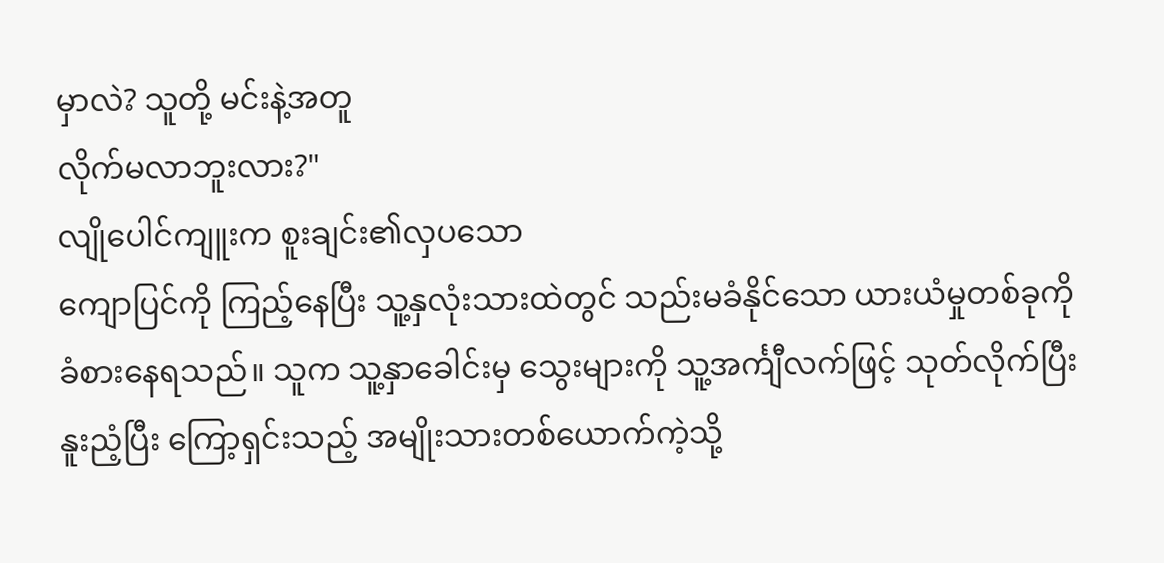မှာလဲ? သူတို့ မင်းနဲ့အတူ
လိုက်မလာဘူးလား?"
လျိုပေါင်ကျူးက စူးချင်း၏လှပသော
ကျောပြင်ကို ကြည့်နေပြီး သူ့နှလုံးသားထဲတွင် သည်းမခံနိုင်သော ယားယံမှုတစ်ခုကို
ခံစားနေရသည်။ သူက သူ့နှာခေါင်းမှ သွေးများကို သူ့အင်္ကျီလက်ဖြင့် သုတ်လိုက်ပြီး
နူးညံ့ပြီး ကြော့ရှင်းသည့် အမျိုးသားတစ်ယောက်ကဲ့သို့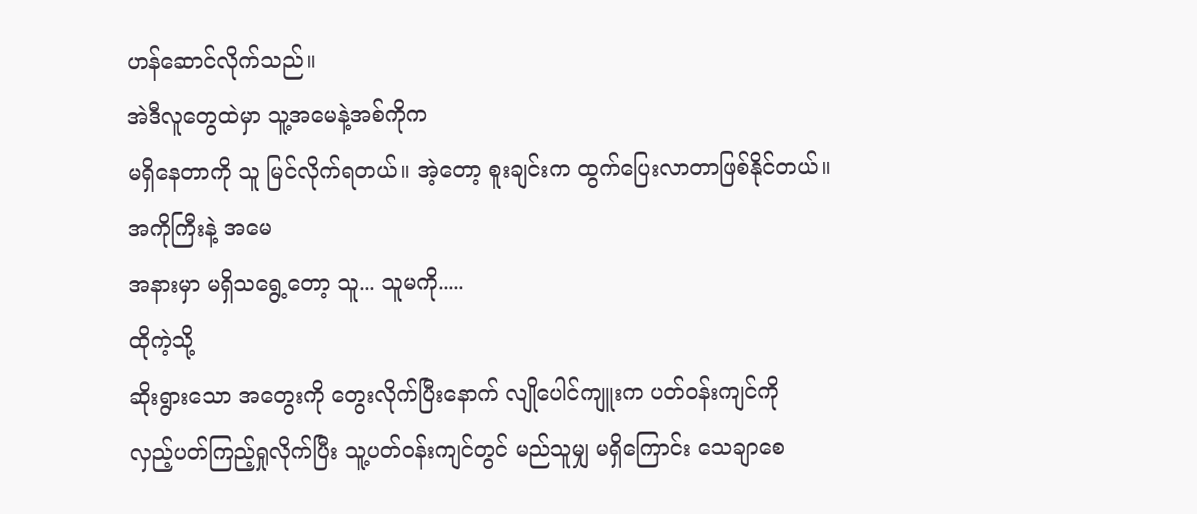ဟန်ဆောင်လိုက်သည်။
အဲဒီလူတွေထဲမှာ သူ့အမေနဲ့အစ်ကိုက
မရှိနေတာကို သူ မြင်လိုက်ရတယ်။ အဲ့တော့ စူးချင်းက ထွက်ပြေးလာတာဖြစ်နိုင်တယ်။
အကိုကြီးနဲ့ အမေ
အနားမှာ မရှိသရွေ့တော့ သူ... သူမကို.....
ထိုကဲ့သို့
ဆိုးရွားသော အတွေးကို တွေးလိုက်ပြီးနောက် လျိုပေါင်ကျူးက ပတ်ဝန်းကျင်ကို
လှည့်ပတ်ကြည့်ရှုလိုက်ပြီး သူ့ပတ်ဝန်းကျင်တွင် မည်သူမျှ မရှိကြောင်း သေချာစေ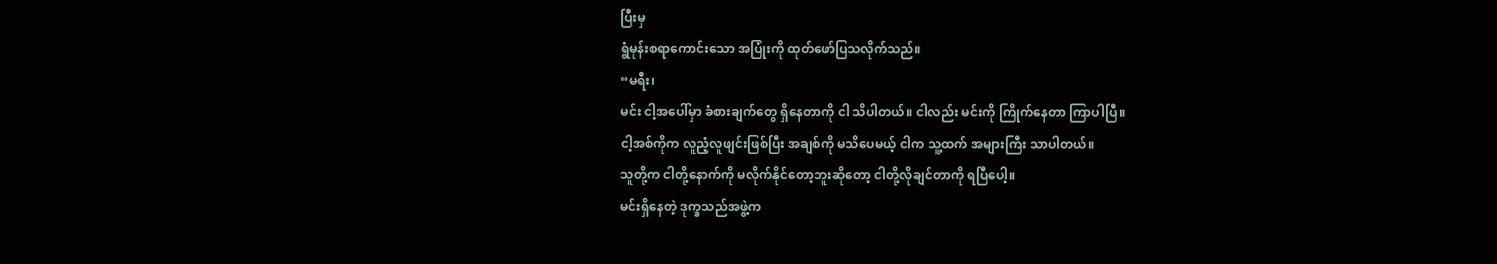ပြီးမှ
ရွံမုန်းစရာကောင်းသော အပြုံးကို ထုတ်ဖော်ပြသလိုက်သည်။
“မရီး၊
မင်း ငါ့အပေါ်မှာ ခံစားချက်တွေ ရှိနေတာကို ငါ သိပါတယ်။ ငါလည်း မင်းကို ကြိုက်နေတာ ကြာပါပြီ။
ငါ့အစ်ကိုက လူညံ့လူဖျင်းဖြစ်ပြီး အချစ်ကို မသိပေမယ့် ငါက သူ့ထက် အများကြီး သာပါတယ်။
သူတို့က ငါတို့နောက်ကို မလိုက်နိုင်တော့ဘူးဆိုတော့ ငါတို့လိုချင်တာကို ရပြီပေါ့။
မင်းရှိနေတဲ့ ဒုက္ခသည်အဖွဲ့က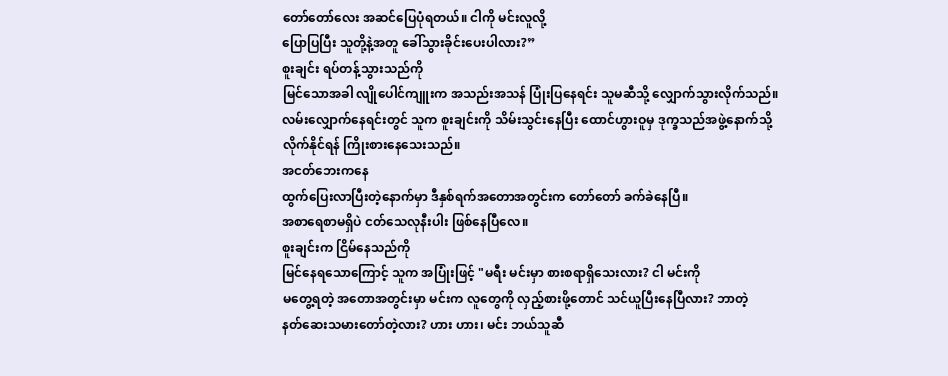တော်တော်လေး အဆင်ပြေပုံရတယ်။ ငါကို မင်းလူလို့
ပြောပြပြီး သူတို့နဲ့အတူ ခေါ်သွားခိုင်းပေးပါလား?”
စူးချင်း ရပ်တန့်သွားသည်ကို
မြင်သောအခါ လျိုပေါင်ကျူးက အသည်းအသန် ပြုံးပြနေရင်း သူမဆီသို့ လျှောက်သွားလိုက်သည်။
လမ်းလျှောက်နေရင်းတွင် သူက စူးချင်းကို သိမ်းသွင်းနေပြီး ထောင်ဟွားဝူမှ ဒုက္ခသည်အဖွဲ့နောက်သို့
လိုက်နိုင်ရန် ကြိုးစားနေသေးသည်။
အငတ်ဘေးကနေ
ထွက်ပြေးလာပြီးတဲ့နောက်မှာ ဒီနှစ်ရက်အတောအတွင်းက တော်တော် ခက်ခဲနေပြီ။
အစာရေစာမရှိပဲ ငတ်သေလုနီးပါး ဖြစ်နေပြီလေ။
စူးချင်းက ငြိမ်နေသည်ကို
မြင်နေရသောကြောင့် သူက အပြုံးဖြင့် "မရီး မင်းမှာ စားစရာရှိသေးလား? ငါ မင်းကို
မတွေ့ရတဲ့ အတောအတွင်းမှာ မင်းက လူတွေကို လှည့်စားဖို့တောင် သင်ယူပြီးနေပြီလား? ဘာတဲ့
နတ်ဆေးသမားတော်တဲ့လား? ဟား ဟား၊ မင်း ဘယ်သူဆီ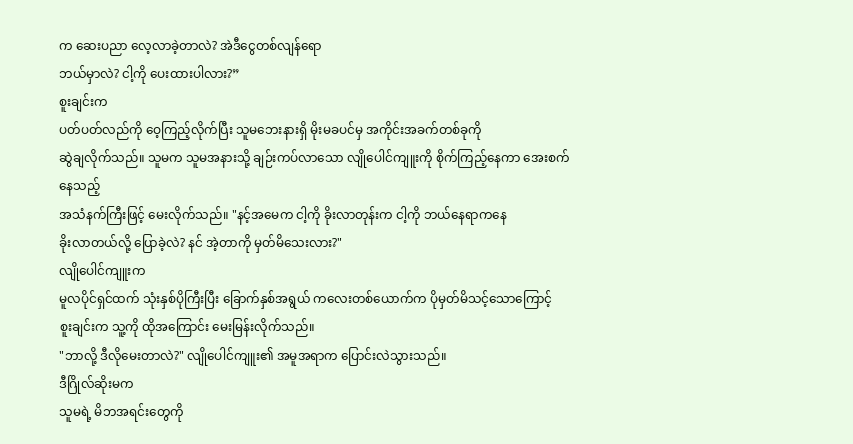က ဆေးပညာ လေ့လာခဲ့တာလဲ? အဲဒီငွေတစ်လျန်ရော
ဘယ်မှာလဲ? ငါ့ကို ပေးထားပါလား?”
စူးချင်းက
ပတ်ပတ်လည်ကို ဝေ့ကြည့်လိုက်ပြီး သူမဘေးနားရှိ မိုးမခပင်မှ အကိုင်းအခက်တစ်ခုကို
ဆွဲချလိုက်သည်။ သူမက သူမအနားသို့ ချဉ်းကပ်လာသော လျိုပေါင်ကျူးကို စိုက်ကြည့်နေကာ အေးစက်နေသည့်
အသံနက်ကြီးဖြင့် မေးလိုက်သည်။ "နင့်အမေက ငါ့ကို ခိုးလာတုန်းက ငါ့ကို ဘယ်နေရာကနေ
ခိုးလာတယ်လို့ ပြောခဲ့လဲ? နင် အဲ့တာကို မှတ်မိသေးလား?"
လျိုပေါင်ကျူးက
မူလပိုင်ရှင်ထက် သုံးနှစ်ပိုကြီးပြီး ခြောက်နှစ်အရွယ် ကလေးတစ်ယောက်က ပိုမှတ်မိသင့်သောကြောင့်
စူးချင်းက သူ့ကို ထိုအကြောင်း မေးမြန်းလိုက်သည်။
"ဘာလို့ ဒီလိုမေးတာလဲ?" လျိုပေါင်ကျူး၏ အမူအရာက ပြောင်းလဲသွားသည်။
ဒီဂြိုလ်ဆိုးမက
သူမရဲ့ မိဘအရင်းတွေကို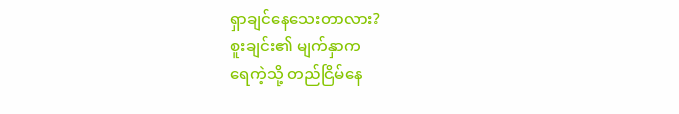ရှာချင်နေသေးတာလား?
စူးချင်း၏ မျက်နှာက
ရေကဲ့သို့ တည်ငြိမ်နေ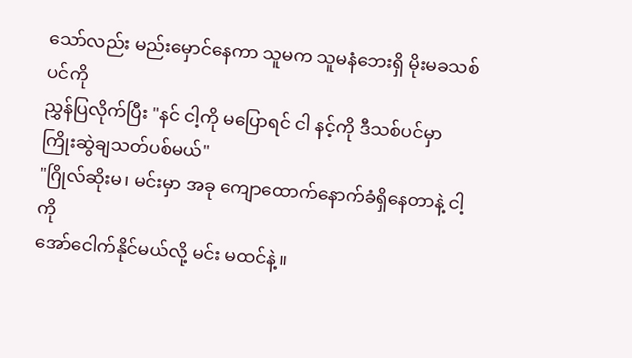သော်လည်း မည်းမှောင်နေကာ သူမက သူမနံဘေးရှိ မိုးမခသစ်ပင်ကို
ညွှန်ပြလိုက်ပြီး "နင် ငါ့ကို မပြောရင် ငါ နင့်ကို ဒီသစ်ပင်မှာ
ကြိုးဆွဲချသတ်ပစ်မယ်"
"ဂြိုလ်ဆိုးမ၊ မင်းမှာ အခု ကျောထောက်နောက်ခံရှိနေတာနဲ့ ငါ့ကို
အော်ငေါက်နိုင်မယ်လို့ မင်း မထင်နဲ့။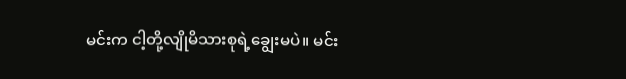မင်းက ငါ့တို့လျိုမိသားစုရဲ့ချွေးမပဲ။ မင်း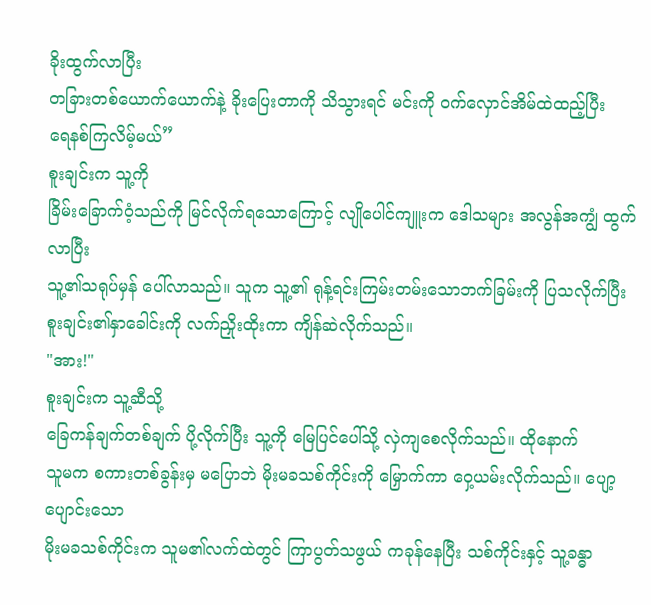ခိုးထွက်လာပြီး
တခြားတစ်ယောက်ယောက်နဲ့ ခိုးပြေးတာကို သိသွားရင် မင်းကို ဝက်လှောင်အိမ်ထဲထည့်ပြီး
ရေနစ်ကြလိမ့်မယ်”
စူးချင်းက သူ့ကို
ခြိမ်းခြောက်ဝံ့သည်ကို မြင်လိုက်ရသောကြောင့် လျိုပေါင်ကျူးက ဒေါသများ အလွန်အကျွံ ထွက်လာပြီး
သူ့၏သရုပ်မှန် ပေါ်လာသည်။ သူက သူ့၏ ရုန့်ရင်းကြမ်းတမ်းသောဘက်ခြမ်းကို ပြသလိုက်ပြီး
စူးချင်း၏နှာခေါင်းကို လက်ညှိုးထိုးကာ ကျိန်ဆဲလိုက်သည်။
"အား!"
စူးချင်းက သူ့ဆီသို့
ခြေကန်ချက်တစ်ချက် ပို့လိုက်ပြီး သူ့ကို မြေပြင်ပေါ်သို့ လှဲကျစေလိုက်သည်။ ထိုနောက်
သူမက စကားတစ်ခွန်းမှ မပြောဘဲ မိုးမခသစ်ကိုင်းကို မြှောက်ကာ ဝှေ့ယမ်းလိုက်သည်။ ပျော့ပျောင်းသော
မိုးမခသစ်ကိုင်းက သူမ၏လက်ထဲတွင် ကြာပွတ်သဖွယ် ကခုန်နေပြီး သစ်ကိုင်းနှင့် သူ့ခန္ဓာ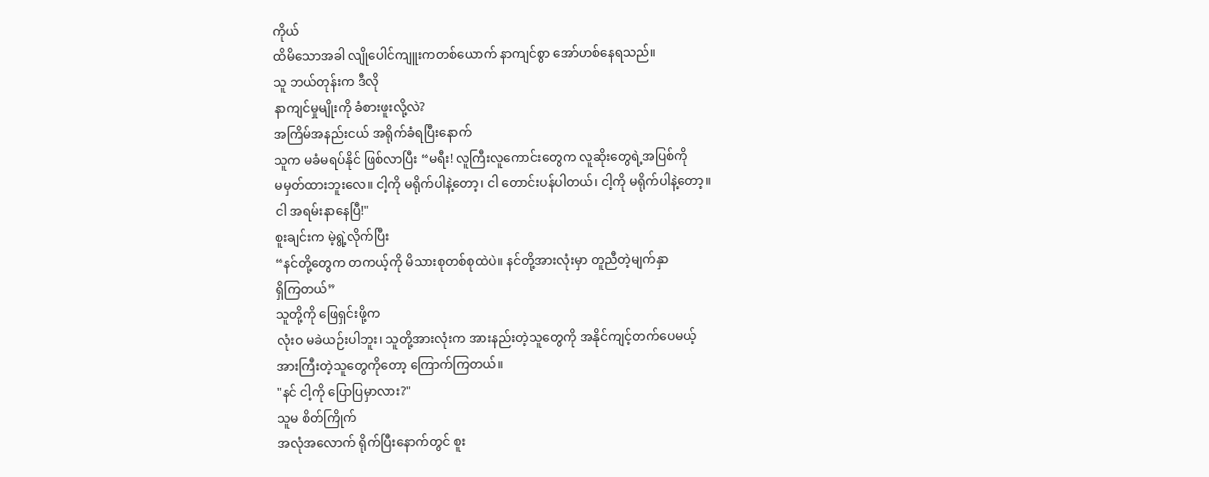ကိုယ်
ထိမိသောအခါ လျိုပေါင်ကျူးကတစ်ယောက် နာကျင်စွာ အော်ဟစ်နေရသည်။
သူ ဘယ်တုန်းက ဒီလို
နာကျင်မှုမျိုးကို ခံစားဖူးလို့လဲ?
အကြိမ်အနည်းငယ် အရိုက်ခံရပြီးနောက်
သူက မခံမရပ်နိုင် ဖြစ်လာပြီး “မရီး! လူကြီးလူကောင်းတွေက လူဆိုးတွေရဲ့အပြစ်ကို
မမှတ်ထားဘူးလေ။ ငါ့ကို မရိုက်ပါနဲ့တော့၊ ငါ တောင်းပန်ပါတယ်၊ ငါ့ကို မရိုက်ပါနဲ့တော့။
ငါ အရမ်းနာနေပြီ!"
စူးချင်းက မဲ့ရွဲ့လိုက်ပြီး
“နင်တို့တွေက တကယ့်ကို မိသားစုတစ်စုထဲပဲ။ နင်တို့အားလုံးမှာ တူညီတဲ့မျက်နှာ
ရှိကြတယ်”
သူတို့ကို ဖြေရှင်းဖို့က
လုံးဝ မခဲယဉ်းပါဘူး၊ သူတို့အားလုံးက အားနည်းတဲ့သူတွေကို အနိုင်ကျင့်တက်ပေမယ့်
အားကြီးတဲ့သူတွေကိုတော့ ကြောက်ကြတယ်။
"နင် ငါ့ကို ပြောပြမှာလား?"
သူမ စိတ်ကြိုက်
အလုံအလောက် ရိုက်ပြီးနောက်တွင် စူး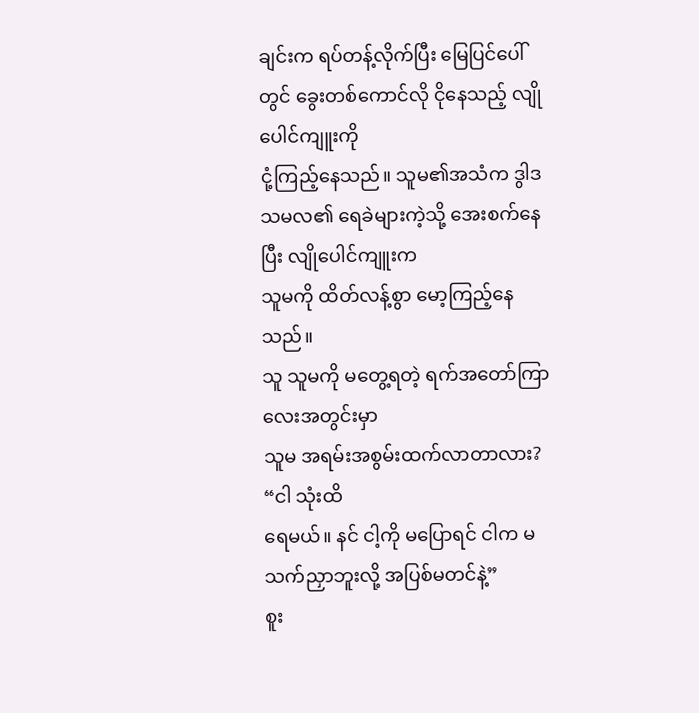ချင်းက ရပ်တန့်လိုက်ပြီး မြေပြင်ပေါ်တွင် ခွေးတစ်ကောင်လို ငိုနေသည့် လျိုပေါင်ကျူးကို
ငုံ့ကြည့်နေသည်။ သူမ၏အသံက ဒွါဒသမလ၏ ရေခဲများကဲ့သို့ အေးစက်နေပြီး လျိုပေါင်ကျူးက
သူမကို ထိတ်လန့်စွာ မော့ကြည့်နေသည်။
သူ သူမကို မတွေ့ရတဲ့ ရက်အတော်ကြာလေးအတွင်းမှာ
သူမ အရမ်းအစွမ်းထက်လာတာလား?
“ငါ သုံးထိ
ရေမယ်။ နင် ငါ့ကို မပြောရင် ငါက မသက်ညှာဘူးလို့ အပြစ်မတင်နဲ့”
စူး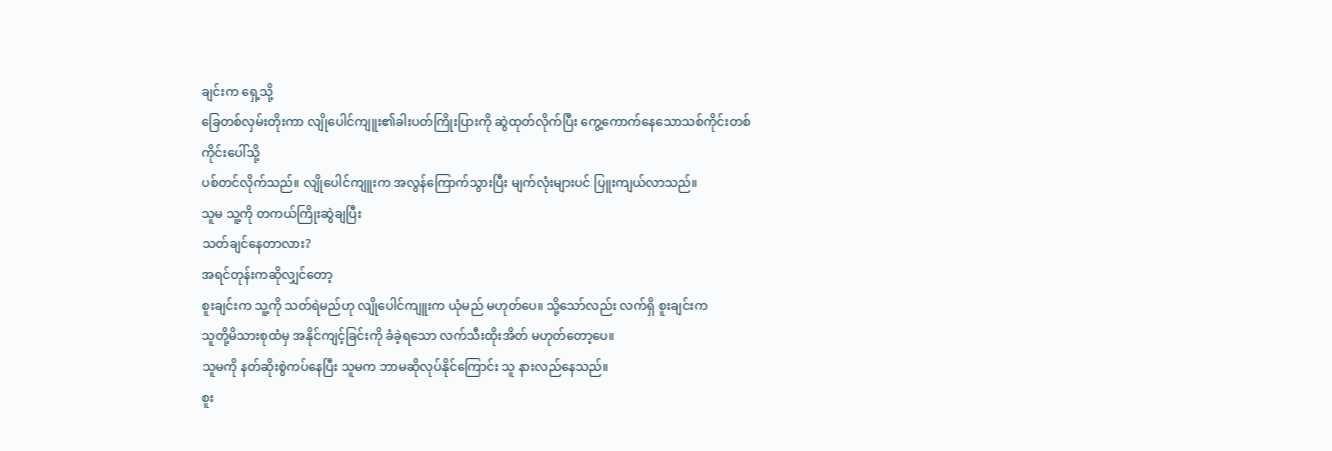ချင်းက ရှေ့သို့
ခြေတစ်လှမ်းတိုးကာ လျိုပေါင်ကျူး၏ခါးပတ်ကြိုးပြားကို ဆွဲထုတ်လိုက်ပြီး ကွေ့ကောက်နေသောသစ်ကိုင်းတစ်ကိုင်းပေါ်သို့
ပစ်တင်လိုက်သည်။ လျိုပေါင်ကျူးက အလွန်ကြောက်သွားပြီး မျက်လုံးများပင် ပြူးကျယ်လာသည်။
သူမ သူ့ကို တကယ်ကြိုးဆွဲချပြီး
သတ်ချင်နေတာလား?
အရင်တုန်းကဆိုလျှင်တော့
စူးချင်းက သူ့ကို သတ်ရဲမည်ဟု လျိုပေါင်ကျူးက ယုံမည် မဟုတ်ပေ။ သို့သော်လည်း လက်ရှိ စူးချင်းက
သူတို့မိသားစုထံမှ အနိုင်ကျင့်ခြင်းကို ခံခဲ့ရသော လက်သီးထိုးအိတ် မဟုတ်တော့ပေ။
သူမကို နတ်ဆိုးစွဲကပ်နေပြီး သူမက ဘာမဆိုလုပ်နိုင်ကြောင်း သူ နားလည်နေသည်။
စူး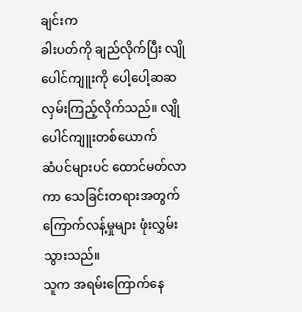ချင်းက
ခါးပတ်ကို ချည်လိုက်ပြီး လျိုပေါင်ကျူးကို ပေါ့ပေါ့ဆဆ လှမ်းကြည့်လိုက်သည်။ လျိုပေါင်ကျူးတစ်ယောက်
ဆံပင်များပင် ထောင်မတ်လာကာ သေခြင်းတရားအတွက် ကြောက်လန့်မှုများ ဖုံးလွှမ်းသွားသည်။
သူက အရမ်းကြောက်နေ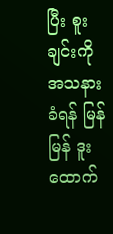ပြီး စူးချင်းကို အသနားခံရန် မြန်မြန် ဒူးထောက်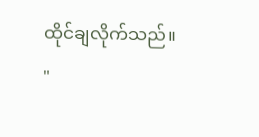ထိုင်ချလိုက်သည်။
"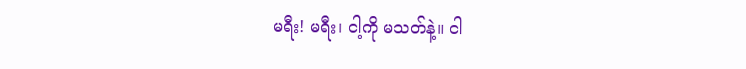မရီး! မရီး၊ ငါ့ကို မသတ်နဲ့။ ငါ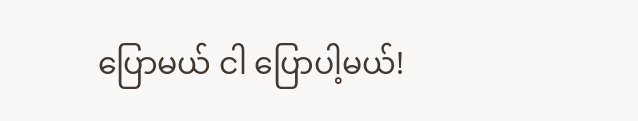ပြောမယ် ငါ ပြောပါ့မယ်!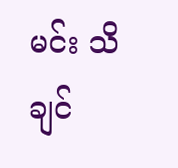မင်း သိချင်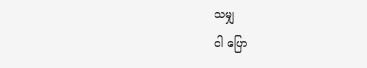သမျှ
ငါ ပြော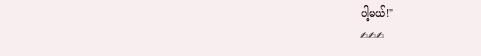ပါ့မယ်!"
✍✍✍